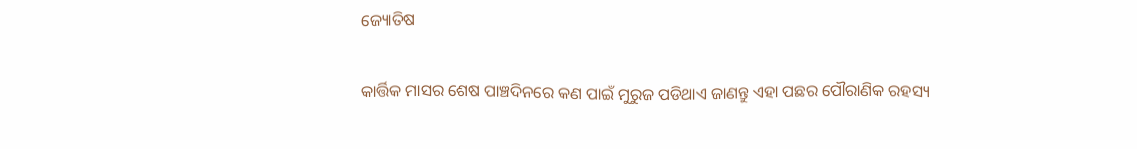ଜ୍ୟୋତିଷ

କାର୍ତ୍ତିକ ମାସର ଶେଷ ପାଞ୍ଚଦିନରେ କଣ ପାଇଁ ମୁରୁଜ ପଡିଥାଏ ଜାଣନ୍ତୁ ଏହା ପଛର ପୌରାଣିକ ରହସ୍ୟ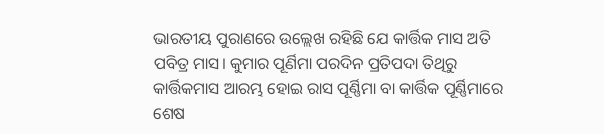ଭାରତୀୟ ପୁରାଣରେ ଉଲ୍ଲେଖ ରହିଛି ଯେ କାର୍ତ୍ତିକ ମାସ ଅତି ପବିତ୍ର ମାସ। କୁମାର ପୂର୍ଣିମା ପରଦିନ ପ୍ରତିପଦା ତିଥିରୁ କାର୍ତ୍ତିକମାସ ଆରମ୍ଭ ହୋଇ ରାସ ପୂର୍ଣ୍ଣିମା ବା କାର୍ତ୍ତିକ ପୂର୍ଣ୍ଣିମାରେ ଶେଷ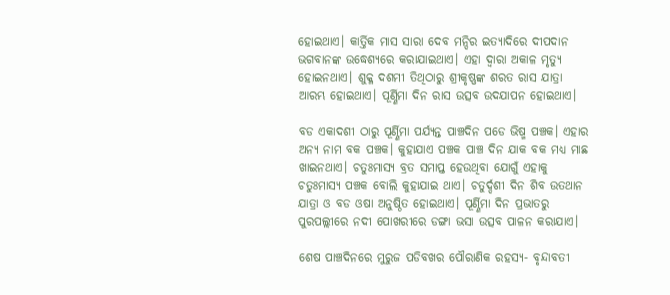ହୋଇଥାଏ। କାର୍ତ୍ତିକ ମାସ ସାରା ଦେବ ମନ୍ଦିର ଇତ୍ୟାଦିରେ ଦୀପଦାନ ଭଗବାନଙ୍କ ଉଦ୍ଧେଶ୍ୟରେ କରାଯାଇଥାଏ। ଏହା ଦ୍ବାରା ଅକାଳ ମୃତ୍ୟୁ ହୋଇନଥାଏ। ଶୁକ୍ଳ ଦଶମୀ ତିଥିଠାରୁ ଶ୍ରୀକୃଷ୍ଣଙ୍କ ଶରତ ରାସ ଯାତ୍ରା ଆରମ୍ଭ ହୋଇଥାଏ। ପୂର୍ଣ୍ଣିମା ଦିନ ରାସ ଉତ୍ସବ ଉଦଯାପନ ହୋଇଥାଏ।

ବଡ ଏକାଦଶୀ ଠାରୁ ପୂର୍ଣ୍ଣିମା ପର୍ଯ୍ୟନ୍ତ ପାଞ୍ଚଦିନ ପଡେ ଭିଷ୍ମ ପଞ୍ଚକ। ଏହାର ଅନ୍ୟ ନାମ ବକ ପଞ୍ଚକ। କୁହାଯାଏ ପଞ୍ଚକ ପାଞ୍ଚ ଦିନ ଯାକ ବକ ମଧ୍ୟ ମାଛ ଖାଇନଥାଏ। ଚତୁଃମାସ୍ୟ ବ୍ରତ ସମାପ୍ତ ହେଉଥିବା ଯୋଗୁଁ ଏହାକୁ ଚତୁଃମାସ୍ୟ ପଞ୍ଚକ ବୋଲି କୁହାଯାଇ ଥାଏ। ଚତୁର୍ଦ୍ଦଶୀ ଦିନ ଶିବ ଉତଥାନ ଯାତ୍ରା ଓ ବଡ ଓଷା ଅନୁଷ୍ଠିତ ହୋଇଥାଏ। ପୂର୍ଣ୍ଣିମା ଦିନ ପ୍ରଭାତରୁ ପୁରପଲ୍ଲୀରେ ନଦୀ ପୋଖରୀରେ ଡଙ୍ଗା ଭସା ଉତ୍ସବ ପାଳନ କରାଯାଏ।

ଶେଷ ପାଞ୍ଚଦିନରେ ମୁରୁଜ ପଡିବଖର ପୌରାଣିକ ରହସ୍ୟ- ବୃନ୍ଦାବତୀ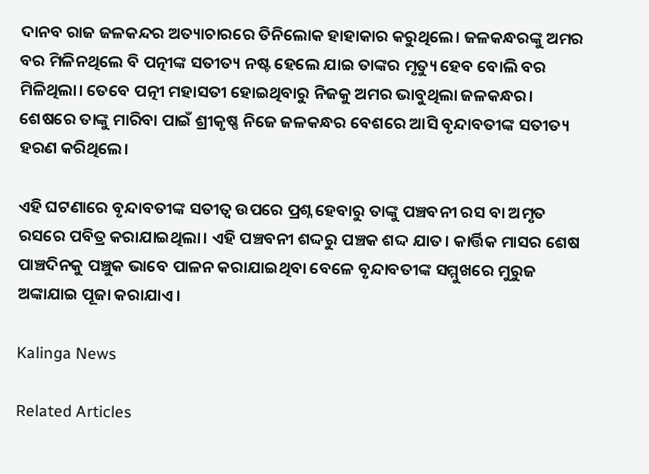ଦାନବ ରାଜ ଜଳକନ୍ଦର ଅତ୍ୟାଚାରରେ ତିନିଲୋକ ହାହାକାର କରୁଥିଲେ। ଜଳକନ୍ଧରଙ୍କୁ ଅମର ବର ମିଳିନଥିଲେ ବି ପତ୍ନୀଙ୍କ ସତୀତ୍ୟ ନଷ୍ଟ ହେଲେ ଯାଇ ତାଙ୍କର ମୃତ୍ୟୁ ହେବ ବୋଲି ବର ମିଳିଥିଲା। ତେବେ ପତ୍ନୀ ମହାସତୀ ହୋଇଥିବାରୁ ନିଜକୁ ଅମର ଭାବୁଥିଲା ଜଳକନ୍ଧର। ଶେଷରେ ତାଙ୍କୁ ମାରିବା ପାଇଁ ଶ୍ରୀକୃଷ୍ଣ ନିଜେ ଜଳକନ୍ଧର ବେଶରେ ଆସି ବୃନ୍ଦାବତୀଙ୍କ ସତୀତ୍ୟ ହରଣ କରିଥିଲେ।

ଏହି ଘଟଣାରେ ବୃନ୍ଦାବତୀଙ୍କ ସତୀତ୍ଵ ଉପରେ ପ୍ରଶ୍ନ ହେବାରୁ ତାଙ୍କୁ ପଞ୍ଚବନୀ ରସ ବା ଅମୃତ ରସରେ ପବିତ୍ର କରାଯାଇଥିଲା। ଏହି ପଞ୍ଚବନୀ ଶଦ୍ଦରୁ ପଞ୍ଚକ ଶଦ୍ଦ ଯାତ। କାର୍ତ୍ତିକ ମାସର ଶେଷ ପାଞ୍ଚଦିନକୁ ପଞ୍ଚୁକ ଭାବେ ପାଳନ କରାଯାଇଥିବା ବେଳେ ବୃନ୍ଦାବତୀଙ୍କ ସମ୍ମୁଖରେ ମୁରୁଜ ଅଙ୍କାଯାଇ ପୂଜା କରାଯାଏ।

Kalinga News

Related Articles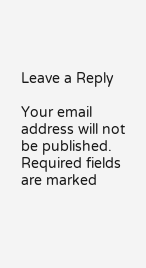Leave a Reply

Your email address will not be published. Required fields are marked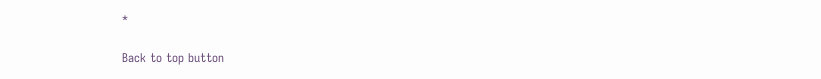*

Back to top button